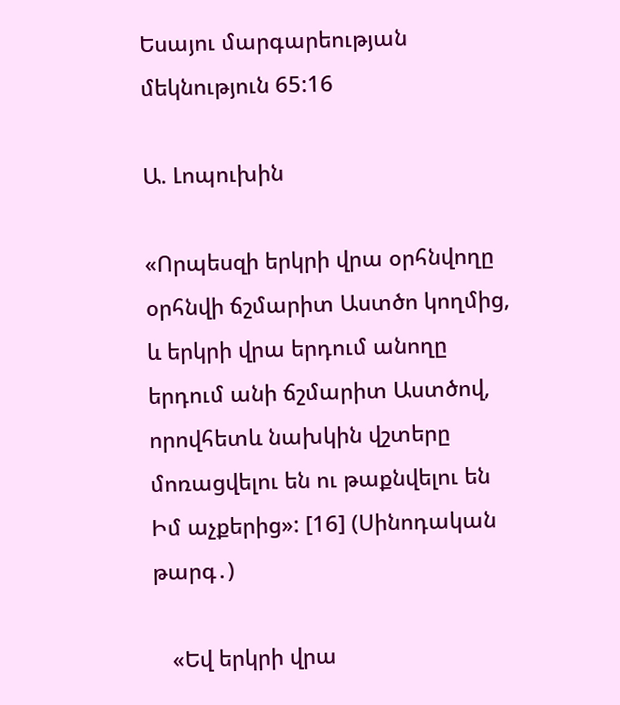Եսայու մարգարեության մեկնություն 65:16

Ա. Լոպուխին

«Որպեսզի երկրի վրա օրհնվողը օրհնվի ճշմարիտ Աստծո կողմից, և երկրի վրա երդում անողը երդում անի ճշմարիտ Աստծով, որովհետև նախկին վշտերը մոռացվելու են ու թաքնվելու են Իմ աչքերից»: [16] (Սինոդական թարգ․)

   «Եվ երկրի վրա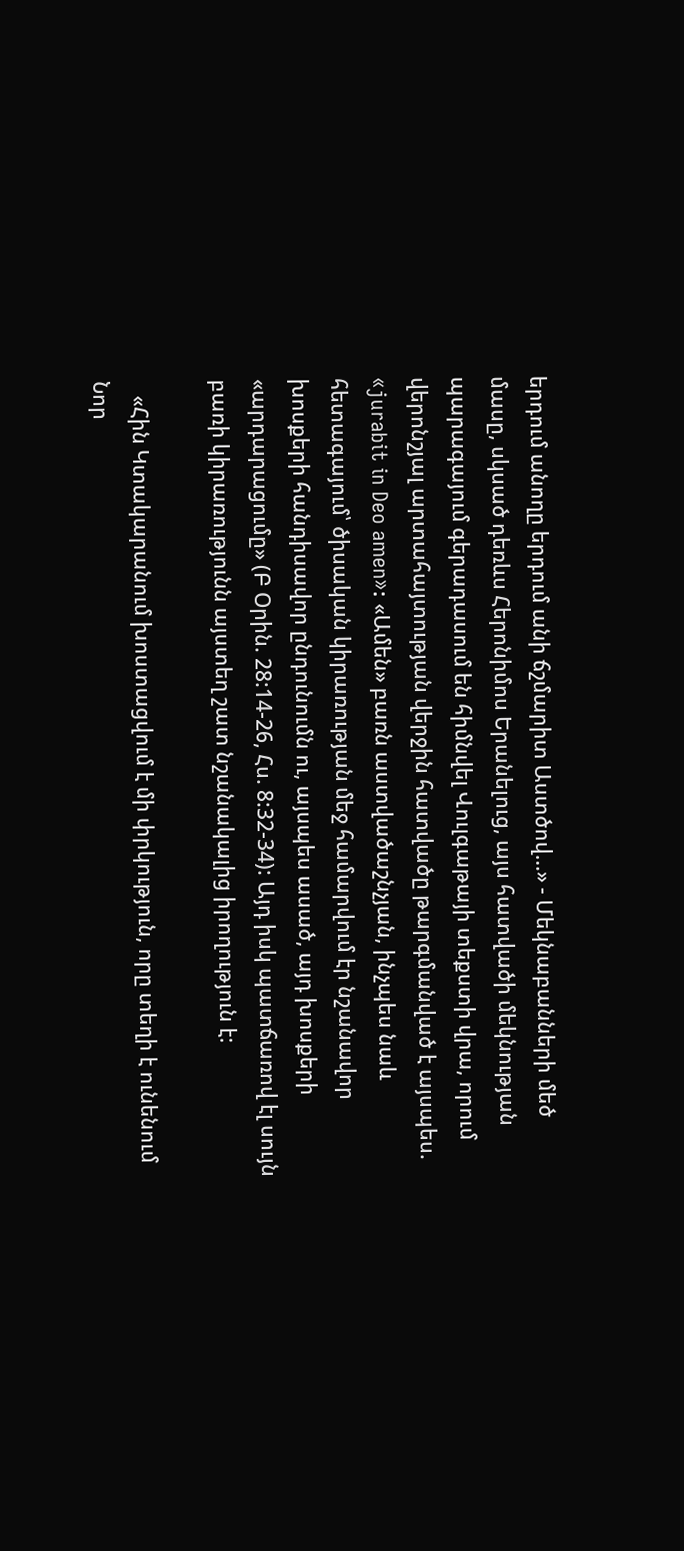երդում անողը երդում անի ճշմարիտ Աստծով…» - Մեկնաբանների մեծ մասը, սկսած դեռևս Հերոնիմոս Երանելուց, այս հատվածի մեկնության պարագայում գերադասում են հիմնվել Վուլգաթայի տեքստի վրա, որում վերոնշյալ արտահայտության վերջին հատվածը թարգմանված է այսպես. «jurabit in Deo amen»: «Ամեն» բառն աստվածաշնչյան, ինչպես նաև հետագայում՝ ծիսական կիրառության մեջ համարվում էր նշանավոր խոսքերի հանդիսավոր ընդունումն ու, այսպես ասած, այդ խոսքերի «արդարացումը» (Բ Օրին. 28:14-26, Հս. 8:32-34): Այդ իսկ պատճառով էլ սույն բառի կիրառությունն այստեղ շատ նշանակալից իրողություն է:

   «Հին Կտակարանում խոստացվում է մի փրկություն, որը տեղի է ունենում Նոր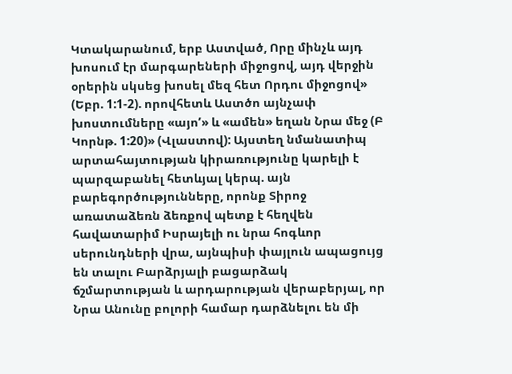Կտակարանում, երբ Աստված, Որը մինչև այդ խոսում էր մարգարեների միջոցով, այդ վերջին օրերին սկսեց խոսել մեզ հետ Որդու միջոցով» (Եբր. 1:1-2). որովհետև Աստծո այնչափ խոստումները «այոʹ» և «ամեն» եղան Նրա մեջ (Բ Կորնթ. 1:20)» (Վլաստով): Այստեղ նմանատիպ արտահայտության կիրառությունը կարելի է պարզաբանել հետևյալ կերպ. այն բարեգործությունները, որոնք Տիրոջ առատաձեռն ձեռքով պետք է հեղվեն հավատարիմ Իսրայելի ու նրա հոգևոր սերունդների վրա, այնպիսի փայլուն ապացույց են տալու Բարձրյալի բացարձակ ճշմարտության և արդարության վերաբերյալ, որ Նրա Անունը բոլորի համար դարձնելու են մի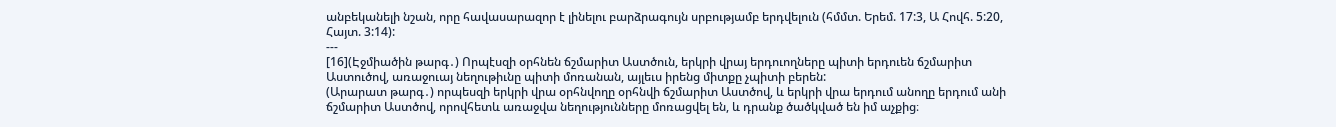անբեկանելի նշան, որը հավասարազոր է լինելու բարձրագույն սրբությամբ երդվելուն (հմմտ. Երեմ. 17:3, Ա Հովհ. 5:20, Հայտ. 3:14):
---
[16](Էջմիածին թարգ․) Որպէսզի օրհնեն ճշմարիտ Աստծուն, երկրի վրայ երդուողները պիտի երդուեն ճշմարիտ Աստուծով, առաջուայ նեղութիւնը պիտի մոռանան, այլեւս իրենց միտքը չպիտի բերեն:
(Արարատ թարգ․) որպեսզի երկրի վրա օրհնվողը օրհնվի ճշմարիտ Աստծով, և երկրի վրա երդում անողը երդում անի ճշմարիտ Աստծով, որովհետև առաջվա նեղությունները մոռացվել են, և դրանք ծածկված են իմ աչքից։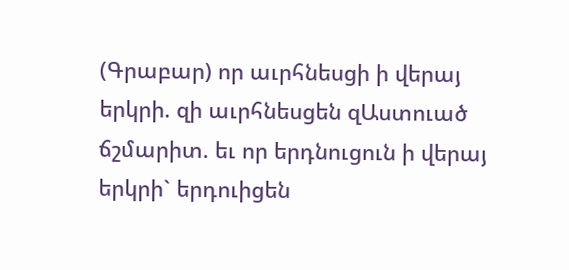(Գրաբար) որ աւրհնեսցի ի վերայ երկրի. զի աւրհնեսցեն զԱստուած ճշմարիտ. եւ որ երդնուցուն ի վերայ երկրի` երդուիցեն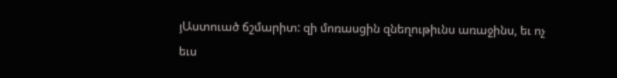յԱստուած ճշմարիտ: զի մոռասցին զնեղութիւնս առաջինս, եւ ոչ եւս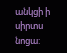անկցի ի սիրտս նոցա: